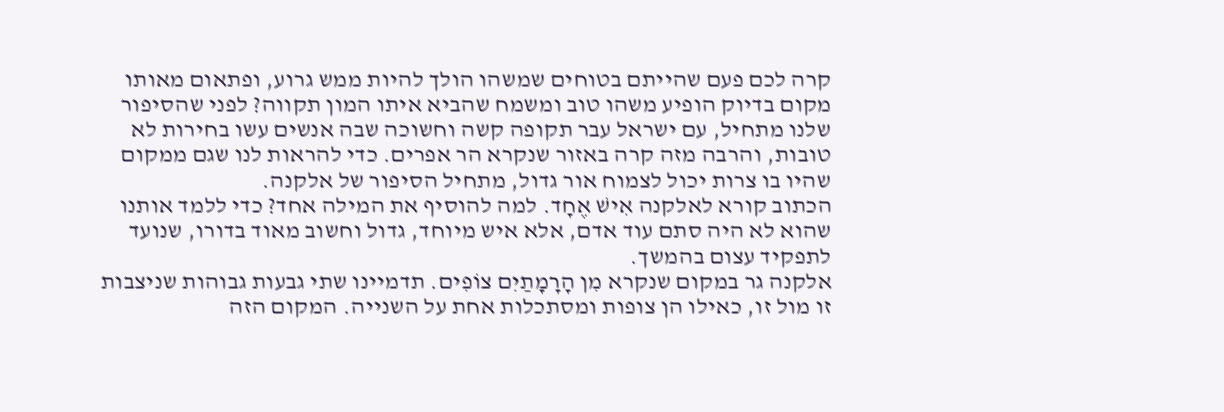קרה לכם פעם שהייתם בטוחים שמשהו הולך להיות ממש גרוע, ופתאום מאותו מקום בדיוק הופיע משהו טוב ומשמח שהביא איתו המון תקווה? לפני שהסיפור שלנו מתחיל, עם ישראל עבר תקופה קשה וחשוכה שבה אנשים עשו בחירות לא טובות, והרבה מזה קרה באזור שנקרא הר אפרים. כדי להראות לנו שגם ממקום שהיו בו צרות יכול לצמוח אור גדול, מתחיל הסיפור של אלקנה.
הכתוב קורא לאלקנה אִישׁ אֶחָד. למה להוסיף את המילה אחד? כדי ללמד אותנו שהוא לא היה סתם עוד אדם, אלא איש מיוחד, גדול וחשוב מאוד בדורו, שנועד לתפקיד עצום בהמשך.
אלקנה גר במקום שנקרא מִן הָרָמָתַיִם צוֹפִים. תדמיינו שתי גבעות גבוהות שניצבות זו מול זו, כאילו הן צופות ומסתכלות אחת על השנייה. המקום הזה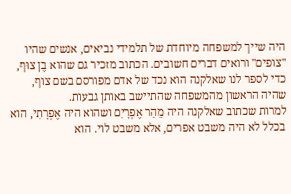היה שייך למשפחה מיוחדת של תלמידי נביאים, אנשים שהיו "צופים" ורואים דברים חשובים. הכתוב מזכיר גם שהוא בֶן צוּף, כדי לספר לנו שאלקנה הוא נכד של אדם מפורסם בשם צוף, שהיה הראשון מהמשפחה שהתיישב באותן גבעות.
למרות שכתוב שאלקנה היה מֵהַר אֶפְרָיִם ושהוא היה אֶפְרָתִי, הוא בכלל לא היה משבט אפרים, אלא משבט לוי. הוא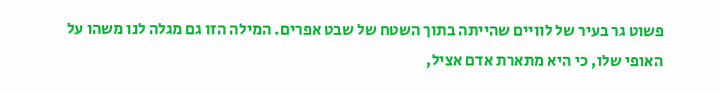פשוט גר בעיר של לוויים שהייתה בתוך השטח של שבט אפרים. המילה הזו גם מגלה לנו משהו על האופי שלו, כי היא מתארת אדם אציל,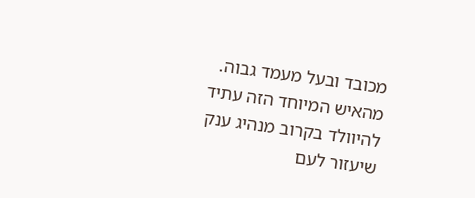מכובד ובעל מעמד גבוה. מהאיש המיוחד הזה עתיד להיוולד בקרוב מנהיג ענק שיעזור לעם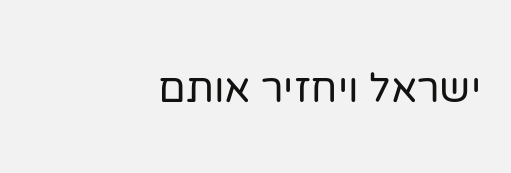ישראל ויחזיר אותם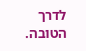לדרך הטובה.